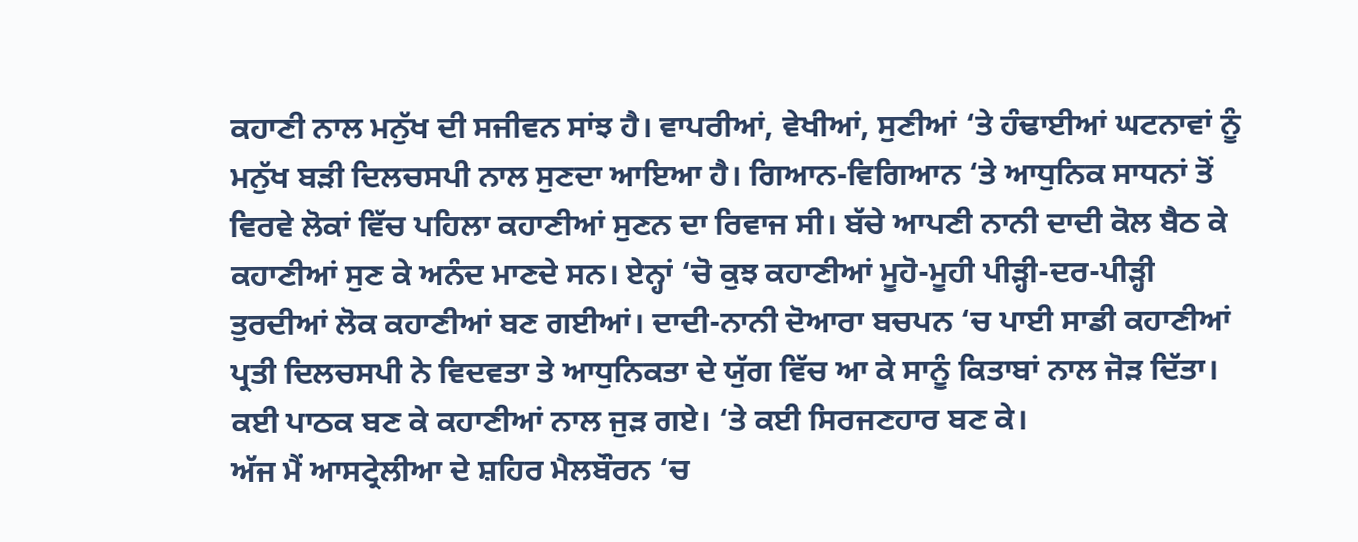ਕਹਾਣੀ ਨਾਲ ਮਨੁੱਖ ਦੀ ਸਜੀਵਨ ਸਾਂਝ ਹੈ। ਵਾਪਰੀਆਂ, ਵੇਖੀਆਂ, ਸੁਣੀਆਂ ‘ਤੇ ਹੰਢਾਈਆਂ ਘਟਨਾਵਾਂ ਨੂੰ ਮਨੁੱਖ ਬੜੀ ਦਿਲਚਸਪੀ ਨਾਲ ਸੁਣਦਾ ਆਇਆ ਹੈ। ਗਿਆਨ-ਵਿਗਿਆਨ ‘ਤੇ ਆਧੁਨਿਕ ਸਾਧਨਾਂ ਤੋਂ ਵਿਰਵੇ ਲੋਕਾਂ ਵਿੱਚ ਪਹਿਲਾ ਕਹਾਣੀਆਂ ਸੁਣਨ ਦਾ ਰਿਵਾਜ ਸੀ। ਬੱਚੇ ਆਪਣੀ ਨਾਨੀ ਦਾਦੀ ਕੋਲ ਬੈਠ ਕੇ ਕਹਾਣੀਆਂ ਸੁਣ ਕੇ ਅਨੰਦ ਮਾਣਦੇ ਸਨ। ਏਨ੍ਹਾਂ ‘ਚੋ ਕੁਝ ਕਹਾਣੀਆਂ ਮੂਹੋ-ਮੂਹੀ ਪੀੜ੍ਹੀ-ਦਰ-ਪੀੜ੍ਹੀ ਤੁਰਦੀਆਂ ਲੋਕ ਕਹਾਣੀਆਂ ਬਣ ਗਈਆਂ। ਦਾਦੀ-ਨਾਨੀ ਦੋਆਰਾ ਬਚਪਨ ‘ਚ ਪਾਈ ਸਾਡੀ ਕਹਾਣੀਆਂ ਪ੍ਰਤੀ ਦਿਲਚਸਪੀ ਨੇ ਵਿਦਵਤਾ ਤੇ ਆਧੁਨਿਕਤਾ ਦੇ ਯੁੱਗ ਵਿੱਚ ਆ ਕੇ ਸਾਨੂੰ ਕਿਤਾਬਾਂ ਨਾਲ ਜੋੜ ਦਿੱਤਾ। ਕਈ ਪਾਠਕ ਬਣ ਕੇ ਕਹਾਣੀਆਂ ਨਾਲ ਜੁੜ ਗਏ। ‘ਤੇ ਕਈ ਸਿਰਜਣਹਾਰ ਬਣ ਕੇ।
ਅੱਜ ਮੈਂ ਆਸਟ੍ਰੇਲੀਆ ਦੇ ਸ਼ਹਿਰ ਮੈਲਬੌਰਨ ‘ਚ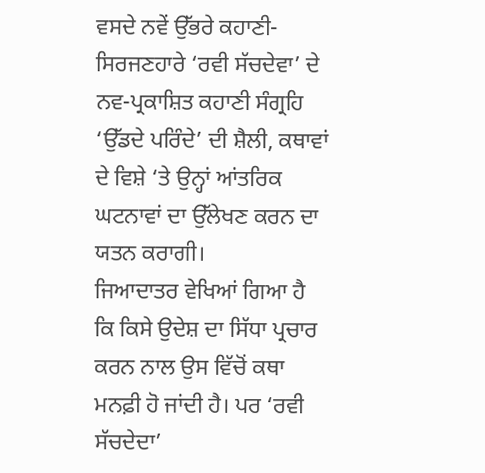ਵਸਦੇ ਨਵੇਂ ਉੱਭਰੇ ਕਹਾਣੀ-ਸਿਰਜਣਹਾਰੇ ‘ਰਵੀ ਸੱਚਦੇਵਾ’ ਦੇ ਨਵ-ਪ੍ਰਕਾਸ਼ਿਤ ਕਹਾਣੀ ਸੰਗ੍ਰਹਿ ‘ਉੱਡਦੇ ਪਰਿੰਦੇ’ ਦੀ ਸ਼ੈਲੀ, ਕਥਾਵਾਂ ਦੇ ਵਿਸ਼ੇ ‘ਤੇ ਉਨ੍ਹਾਂ ਆਂਤਰਿਕ ਘਟਨਾਵਾਂ ਦਾ ਉੱਲੇਖਣ ਕਰਨ ਦਾ ਯਤਨ ਕਰਾਗੀ।
ਜਿਆਦਾਤਰ ਵੇਖਿਆਂ ਗਿਆ ਹੈ ਕਿ ਕਿਸੇ ਉਦੇਸ਼ ਦਾ ਸਿੱਧਾ ਪ੍ਰਚਾਰ ਕਰਨ ਨਾਲ ਉਸ ਵਿੱਚੋਂ ਕਥਾ ਮਨਫ਼ੀ ਹੋ ਜਾਂਦੀ ਹੈ। ਪਰ ‘ਰਵੀ ਸੱਚਦੇਦਾ’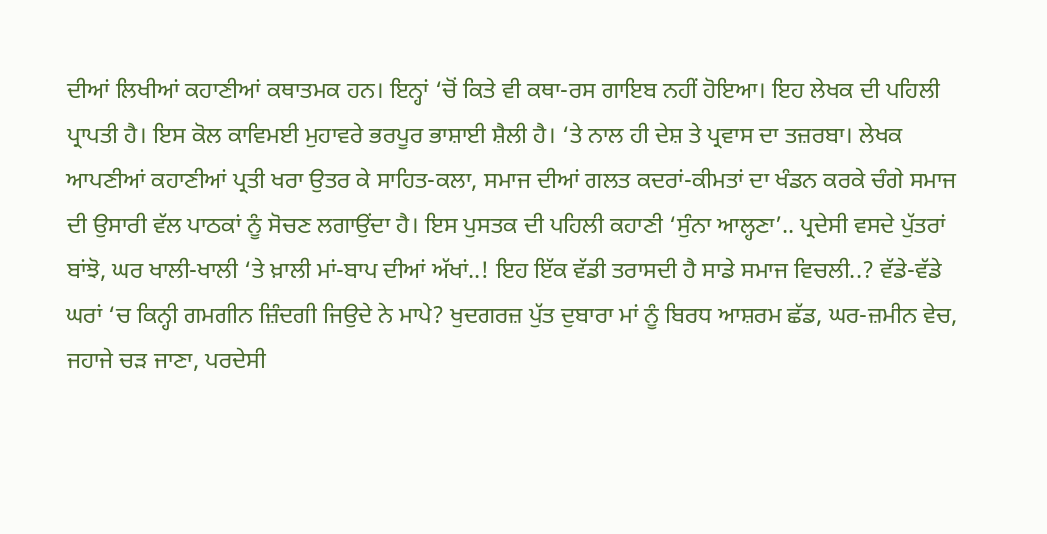ਦੀਆਂ ਲਿਖੀਆਂ ਕਹਾਣੀਆਂ ਕਥਾਤਮਕ ਹਨ। ਇਨ੍ਹਾਂ ‘ਚੋਂ ਕਿਤੇ ਵੀ ਕਥਾ-ਰਸ ਗਾਇਬ ਨਹੀਂ ਹੋਇਆ। ਇਹ ਲੇਖਕ ਦੀ ਪਹਿਲੀ ਪ੍ਰਾਪਤੀ ਹੈ। ਇਸ ਕੋਲ ਕਾਵਿਮਈ ਮੁਹਾਵਰੇ ਭਰਪੂਰ ਭਾਸ਼ਾਈ ਸ਼ੈਲੀ ਹੈ। ‘ਤੇ ਨਾਲ ਹੀ ਦੇਸ਼ ਤੇ ਪ੍ਰਵਾਸ ਦਾ ਤਜ਼ਰਬਾ। ਲੇਖਕ ਆਪਣੀਆਂ ਕਹਾਣੀਆਂ ਪ੍ਰਤੀ ਖਰਾ ਉਤਰ ਕੇ ਸਾਹਿਤ-ਕਲਾ, ਸਮਾਜ ਦੀਆਂ ਗਲਤ ਕਦਰਾਂ-ਕੀਮਤਾਂ ਦਾ ਖੰਡਨ ਕਰਕੇ ਚੰਗੇ ਸਮਾਜ ਦੀ ਉਸਾਰੀ ਵੱਲ ਪਾਠਕਾਂ ਨੂੰ ਸੋਚਣ ਲਗਾਉਂਦਾ ਹੈ। ਇਸ ਪੁਸਤਕ ਦੀ ਪਹਿਲੀ ਕਹਾਣੀ ‘ਸੁੰਨਾ ਆਲ੍ਹਣਾ’.. ਪ੍ਰਦੇਸੀ ਵਸਦੇ ਪੁੱਤਰਾਂ ਬਾਂਝੋ, ਘਰ ਖਾਲੀ-ਖਾਲੀ ‘ਤੇ ਖ਼ਾਲੀ ਮਾਂ-ਬਾਪ ਦੀਆਂ ਅੱਖਾਂ..! ਇਹ ਇੱਕ ਵੱਡੀ ਤਰਾਸਦੀ ਹੈ ਸਾਡੇ ਸਮਾਜ ਵਿਚਲੀ..? ਵੱਡੇ-ਵੱਡੇ ਘਰਾਂ ‘ਚ ਕਿਨ੍ਹੀ ਗਮਗੀਨ ਜ਼ਿੰਦਗੀ ਜਿਉਦੇ ਨੇ ਮਾਪੇ? ਖੁਦਗਰਜ਼ ਪੁੱਤ ਦੁਬਾਰਾ ਮਾਂ ਨੂੰ ਬਿਰਧ ਆਸ਼ਰਮ ਛੱਡ, ਘਰ-ਜ਼ਮੀਨ ਵੇਚ, ਜਹਾਜੇ ਚੜ ਜਾਣਾ, ਪਰਦੇਸੀ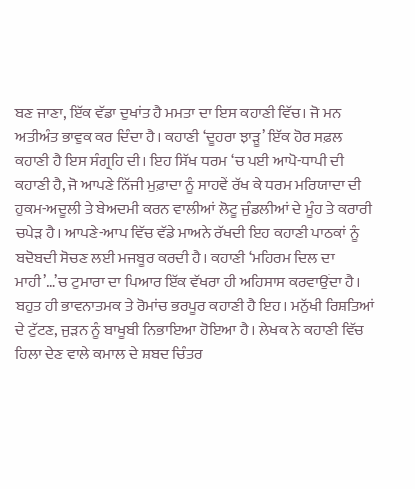ਬਣ ਜਾਣਾ, ਇੱਕ ਵੱਡਾ ਦੁਖਾਂਤ ਹੈ ਮਮਤਾ ਦਾ ਇਸ ਕਹਾਣੀ ਵਿੱਚ। ਜੋ ਮਨ ਅਤੀਅੰਤ ਭਾਵੁਕ ਕਰ ਦਿੰਦਾ ਹੈ। ਕਹਾਣੀ ‘ਦੂਹਰਾ ਝਾੜੂ’ ਇੱਕ ਹੋਰ ਸਫ਼ਲ ਕਹਾਣੀ ਹੈ ਇਸ ਸੰਗ੍ਰਹਿ ਦੀ। ਇਹ ਸਿੱਖ ਧਰਮ ‘ਚ ਪਈ ਆਪੋ-ਧਾਪੀ ਦੀ ਕਹਾਣੀ ਹੈ, ਜੋ ਆਪਣੇ ਨਿੱਜੀ ਮੁਫ਼ਾਦਾ ਨੂੰ ਸਾਹਵੇਂ ਰੱਖ ਕੇ ਧਰਮ ਮਰਿਯਾਦਾ ਦੀ ਹੁਕਮ-ਅਦੂਲੀ ਤੇ ਬੇਅਦਮੀ ਕਰਨ ਵਾਲੀਆਂ ਲੋਟੂ ਜੁੰਡਲੀਆਂ ਦੇ ਮੂੰਹ ਤੇ ਕਰਾਰੀ ਚਪੇੜ ਹੈ। ਆਪਣੇ-ਆਪ ਵਿੱਚ ਵੱਡੇ ਮਾਅਨੇ ਰੱਖਦੀ ਇਹ ਕਹਾਣੀ ਪਾਠਕਾਂ ਨੂੰ ਬਦੋਬਦੀ ਸੋਚਣ ਲਈ ਮਜਬੂਰ ਕਰਦੀ ਹੈ। ਕਹਾਣੀ ‘ਮਹਿਰਮ ਦਿਲ ਦਾ ਮਾਹੀ’…’ਚ ਟੁਮਾਰਾ ਦਾ ਪਿਆਰ ਇੱਕ ਵੱਖਰਾ ਹੀ ਅਹਿਸਾਸ ਕਰਵਾਉਂਦਾ ਹੈ। ਬਹੁਤ ਹੀ ਭਾਵਨਾਤਮਕ ਤੇ ਰੋਮਾਂਚ ਭਰਪੂਰ ਕਹਾਣੀ ਹੈ ਇਹ। ਮਨੁੱਖੀ ਰਿਸ਼ਤਿਆਂ ਦੇ ਟੁੱਟਣ, ਜੁੜਨ ਨੂੰ ਬਾਖੂਬੀ ਨਿਭਾਇਆ ਹੋਇਆ ਹੈ। ਲੇਖਕ ਨੇ ਕਹਾਣੀ ਵਿੱਚ ਹਿਲਾ ਦੇਣ ਵਾਲੇ ਕਮਾਲ ਦੇ ਸ਼ਬਦ ਚਿੰਤਰ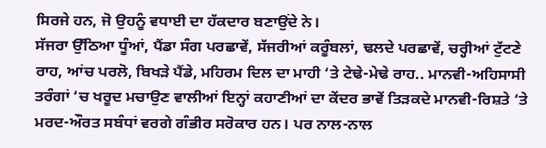ਸਿਰਜੇ ਹਨ, ਜੋ ਉਹਨੂੰ ਵਧਾਈ ਦਾ ਹੱਕਦਾਰ ਬਣਾਉਂਦੇ ਨੇ।
ਸੱਜਰਾ ਉੱਠਿਆ ਧੂੰਆਂ, ਪੈਂਡਾ ਸੰਗ ਪਰਛਾਵੇਂ, ਸੱਜਰੀਆਂ ਕਰੂੰਬਲਾਂ, ਢਲਦੇ ਪਰਛਾਵੇਂ, ਚਰ੍ਹੀਆਂ ਟੁੱਟਣੇ ਰਾਹ, ਆਂਚ ਪਰਲੋ, ਬਿਖੜੇ ਪੈਂਡੇ, ਮਹਿਰਮ ਦਿਲ ਦਾ ਮਾਹੀ ‘ਤੇ ਟੇਢੇ-ਮੇਢੇ ਰਾਹ.. ਮਾਨਵੀ-ਅਹਿਸਾਸੀ ਤਰੰਗਾਂ ‘ਚ ਖਰੂਦ ਮਚਾਉਣ ਵਾਲੀਆਂ ਇਨ੍ਹਾਂ ਕਹਾਣੀਆਂ ਦਾ ਕੇਂਦਰ ਭਾਵੇਂ ਤਿੜਕਦੇ ਮਾਨਵੀ-ਰਿਸ਼ਤੇ ‘ਤੇ ਮਰਦ-ਔਰਤ ਸਬੰਧਾਂ ਵਰਗੇ ਗੰਭੀਰ ਸਰੋਕਾਰ ਹਨ। ਪਰ ਨਾਲ-ਨਾਲ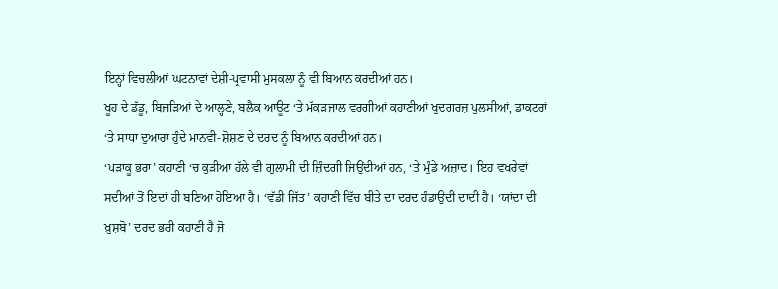ਇਨ੍ਹਾਂ ਵਿਚਲੀਆਂ ਘਟਨਾਵਾਂ ਦੇਸ਼ੀ-ਪ੍ਰਵਾਸੀ ਮੁਸਕਲਾ ਨੂੰ ਵੀ ਬਿਆਨ ਕਰਦੀਆਂ ਹਨ।
ਖੂਹ ਦੇ ਡੱਡੂ, ਬਿਜੜਿਆਂ ਦੇ ਆਲ੍ਹਣੇ, ਬਲੈਕ ਆਊਟ ‘ਤੇ ਮੱਕੜਜਾਲ ਵਰਗੀਆਂ ਕਹਾਣੀਆਂ ਖੁਦਗਰਜ਼ ਪੁਲਸੀਆਂ, ਡਾਕਟਰਾਂ ‘ਤੇ ਸਾਧਾ ਦੁਆਰਾ ਹੁੰਦੇ ਮਾਨਵੀ-ਸ਼ੋਸ਼ਣ ਦੇ ਦਰਦ ਨੂੰ ਬਿਆਨ ਕਰਦੀਆਂ ਹਨ।
‘ਪੜਾਕੂ ਭਰਾ’ ਕਹਾਣੀ ‘ਚ ਕੁੜੀਆ ਹੱਲੇ ਵੀ ਗੁਲਾਮੀ ਦੀ ਜ਼ਿੰਦਗੀ ਜਿਉਂਦੀਆਂ ਹਨ, ‘ਤੇ ਮੁੰਡੇ ਅਜ਼ਾਦ। ਇਹ ਵਖਰੇਵਾਂ ਸਦੀਆਂ ਤੋਂ ਇਦਾਂ ਹੀ ਬਣਿਆ ਹੋਇਆ ਹੈ। ‘ਵੱਡੀ ਜਿੱਤ’ ਕਹਾਣੀ ਵਿੱਚ ਬੀਤੇ ਦਾ ਦਰਦ ਹੰਡਾਉਦੀ ਦਾਦੀ ਹੈ। ‘ਯਾਂਦਾ ਦੀ ਖ਼ੁਸ਼ਬੋ’ ਦਰਦ ਭਰੀ ਕਹਾਣੀ ਹੈ ਜੋ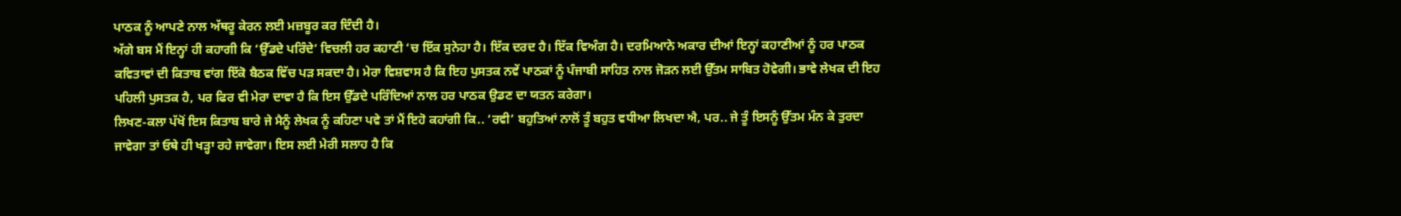ਪਾਠਕ ਨੂੰ ਆਪਣੇ ਨਾਲ ਅੱਥਰੂ ਕੇਰਨ ਲਈ ਮਜ਼ਬੂਰ ਕਰ ਦਿੰਦੀ ਹੈ।
ਅੱਗੇ ਬਸ ਮੈਂ ਇਨ੍ਹਾਂ ਹੀ ਕਹਾਗੀ ਕਿ ‘ਉੱਡਦੇ ਪਰਿੰਦੇ’ ਵਿਚਲੀ ਹਰ ਕਹਾਣੀ ‘ਚ ਇੱਕ ਸੁਨੇਹਾ ਹੈ। ਇੱਕ ਦਰਦ ਹੈ। ਇੱਕ ਵਿਅੰਗ ਹੈ। ਦਰਮਿਆਨੇ ਅਕਾਰ ਦੀਆਂ ਇਨ੍ਹਾਂ ਕਹਾਣੀਆਂ ਨੂੰ ਹਰ ਪਾਠਕ ਕਵਿਤਾਵਾਂ ਦੀ ਕਿਤਾਬ ਵਾਂਗ ਇੱਕੋ ਬੈਠਕ ਵਿੱਚ ਪੜ ਸਕਦਾ ਹੈ। ਮੇਰਾ ਵਿਸ਼ਵਾਸ ਹੈ ਕਿ ਇਹ ਪੁਸਤਕ ਨਵੇਂ ਪਾਠਕਾਂ ਨੂੰ ਪੰਜਾਬੀ ਸਾਹਿਤ ਨਾਲ ਜੋੜਨ ਲਈ ਉੱਤਮ ਸਾਬਿਤ ਹੋਵੇਗੀ। ਭਾਵੇ ਲੇਖਕ ਦੀ ਇਹ ਪਹਿਲੀ ਪੁਸਤਕ ਹੈ, ਪਰ ਫਿਰ ਵੀ ਮੇਰਾ ਦਾਵਾ ਹੈ ਕਿ ਇਸ ਉੱਡਦੇ ਪਰਿੰਦਿਆਂ ਨਾਲ ਹਰ ਪਾਠਕ ਉਡਣ ਦਾ ਯਤਨ ਕਰੇਗਾ।
ਲਿਖਣ-ਕਲਾ ਪੱਖੋਂ ਇਸ ਕਿਤਾਬ ਬਾਰੇ ਜੇ ਮੈਨੂੰ ਲੇਖਕ ਨੂੰ ਕਹਿਣਾ ਪਵੇ ਤਾਂ ਮੈਂ ਇਹੋ ਕਹਾਂਗੀ ਕਿ.. ‘ਰਵੀ’ ਬਹੁਤਿਆਂ ਨਾਲੋਂ ਤੂੰ ਬਹੁਤ ਵਧੀਆ ਲਿਖਦਾ ਐ, ਪਰ.. ਜੇ ਤੂੰ ਇਸਨੂੰ ਉੱਤਮ ਮੰਨ ਕੇ ਤੁਰਦਾ ਜਾਵੇਗਾ ਤਾਂ ਓਥੇ ਹੀ ਖੜ੍ਹਾ ਰਹੇ ਜਾਵੇਗਾ। ਇਸ ਲਈ ਮੇਰੀ ਸਲਾਹ ਹੈ ਕਿ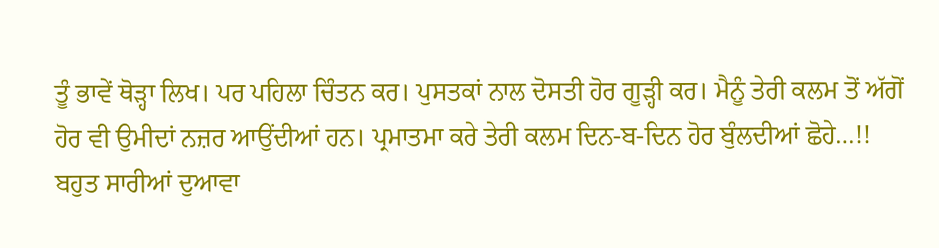ਤੂੰ ਭਾਵੇਂ ਥੋੜ੍ਹਾ ਲਿਖ। ਪਰ ਪਹਿਲਾ ਚਿੰਤਨ ਕਰ। ਪੁਸਤਕਾਂ ਨਾਲ ਦੋਸਤੀ ਹੋਰ ਗੂੜ੍ਹੀ ਕਰ। ਮੈਨੂੰ ਤੇਰੀ ਕਲਮ ਤੋਂ ਅੱਗੋਂ ਹੋਰ ਵੀ ਉਮੀਦਾਂ ਨਜ਼ਰ ਆਉਂਦੀਆਂ ਹਨ। ਪ੍ਰਮਾਤਮਾ ਕਰੇ ਤੇਰੀ ਕਲਮ ਦਿਨ-ਬ-ਦਿਨ ਹੋਰ ਬੁੰਲਦੀਆਂ ਛੋਹੇ…!!
ਬਹੁਤ ਸਾਰੀਆਂ ਦੁਆਵਾ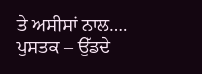ਤੇ ਅਸੀਸਾਂ ਨਾਲ….
ਪੁਸਤਕ – ਉੱਡਦੇ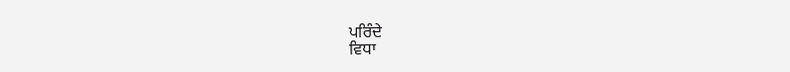ਪਰਿੰਦੇ
ਵਿਧਾ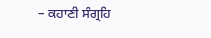– ਕਹਾਣੀ ਸੰਗ੍ਰਹਿ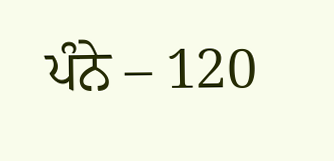ਪੰਨੇ – 120